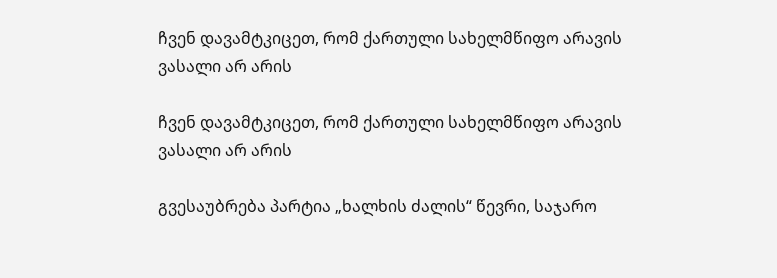ჩვენ დავამტკიცეთ, რომ ქართული სახელმწიფო არავის ვასალი არ არის

ჩვენ დავამტკიცეთ, რომ ქართული სახელმწიფო არავის ვასალი არ არის

გვესაუბრება პარტია „ხალხის ძალის“ წევრი, საჯარო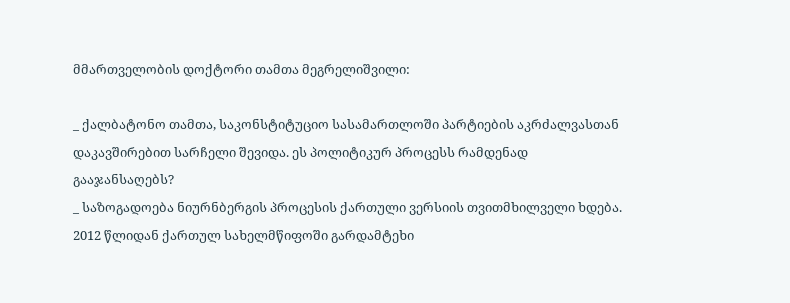მმართველობის დოქტორი თამთა მეგრელიშვილი:

_ ქალბატონო თამთა, საკონსტიტუციო სასამართლოში პარტიების აკრძალვასთან დაკავშირებით სარჩელი შევიდა. ეს პოლიტიკურ პროცესს რამდენად გააჯანსაღებს?
_ საზოგადოება ნიურნბერგის პროცესის ქართული ვერსიის თვითმხილველი ხდება.
2012 წლიდან ქართულ სახელმწიფოში გარდამტეხი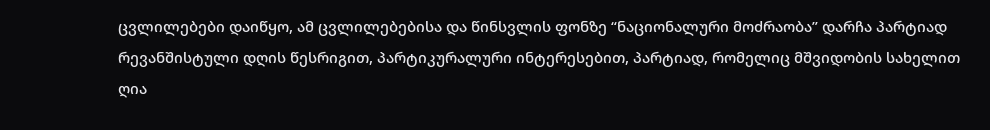ცვლილებები დაიწყო, ამ ცვლილებებისა და წინსვლის ფონზე “ნაციონალური მოძრაობა” დარჩა პარტიად რევანშისტული დღის წესრიგით, პარტიკურალური ინტერესებით, პარტიად, რომელიც მშვიდობის სახელით ღია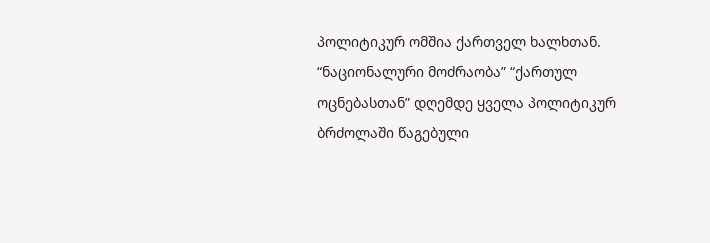პოლიტიკურ ომშია ქართველ ხალხთან.
“ნაციონალური მოძრაობა” “ქართულ ოცნებასთან” დღემდე ყველა პოლიტიკურ ბრძოლაში წაგებული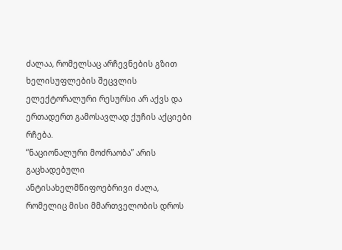ძალაა, რომელსაც არჩევნების გზით ხელისუფლების შეცვლის ელექტორალური რესურსი არ აქვს და ერთადერთ გამოსავლად ქუჩის აქციები რჩება.
“ნაციონალური მოძრაობა” არის გაცხადებული ანტისახელმწიფოებრივი ძალა, რომელიც მისი მმართველობის დროს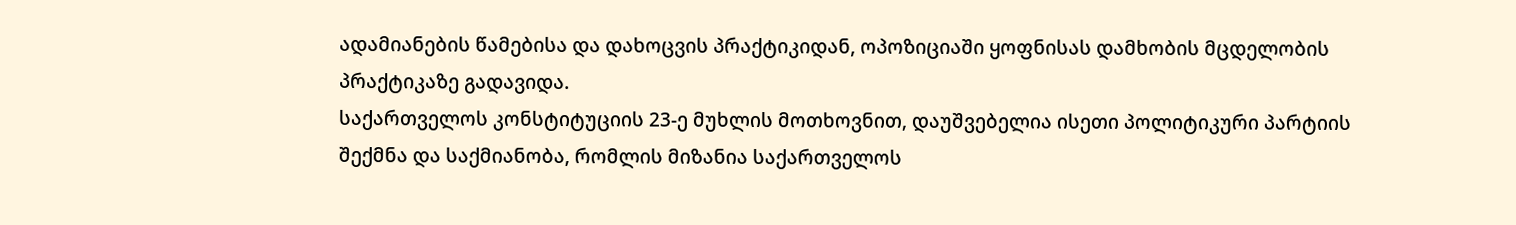ადამიანების წამებისა და დახოცვის პრაქტიკიდან, ოპოზიციაში ყოფნისას დამხობის მცდელობის პრაქტიკაზე გადავიდა.
საქართველოს კონსტიტუციის 23-ე მუხლის მოთხოვნით, დაუშვებელია ისეთი პოლიტიკური პარტიის შექმნა და საქმიანობა, რომლის მიზანია საქართველოს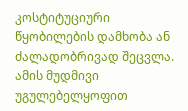კოსტიტუციური წყობილების დამხობა ან ძალადობრივად შეცვლა. ამის მუდმივი უგულებელყოფით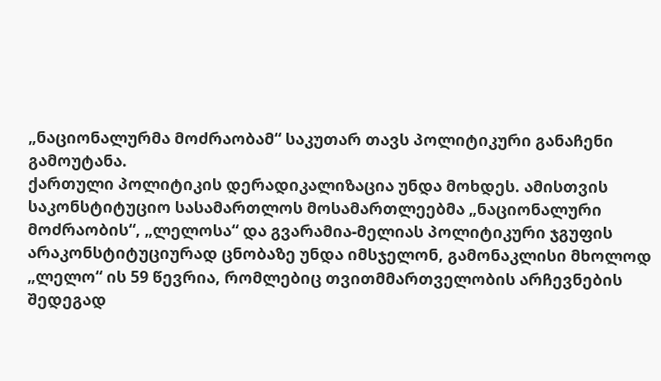„ნაციონალურმა მოძრაობამ“ საკუთარ თავს პოლიტიკური განაჩენი გამოუტანა.
ქართული პოლიტიკის დერადიკალიზაცია უნდა მოხდეს. ამისთვის საკონსტიტუციო სასამართლოს მოსამართლეებმა „ნაციონალური მოძრაობის“, „ლელოსა“ და გვარამია-მელიას პოლიტიკური ჯგუფის არაკონსტიტუციურად ცნობაზე უნდა იმსჯელონ, გამონაკლისი მხოლოდ „ლელო“ ის 59 წევრია, რომლებიც თვითმმართველობის არჩევნების შედეგად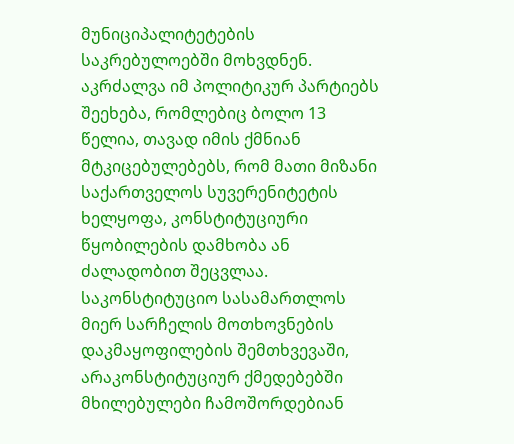მუნიციპალიტეტების საკრებულოებში მოხვდნენ. აკრძალვა იმ პოლიტიკურ პარტიებს შეეხება, რომლებიც ბოლო 13 წელია, თავად იმის ქმნიან მტკიცებულებებს, რომ მათი მიზანი საქართველოს სუვერენიტეტის ხელყოფა, კონსტიტუციური წყობილების დამხობა ან ძალადობით შეცვლაა. საკონსტიტუციო სასამართლოს მიერ სარჩელის მოთხოვნების დაკმაყოფილების შემთხვევაში, არაკონსტიტუციურ ქმედებებში მხილებულები ჩამოშორდებიან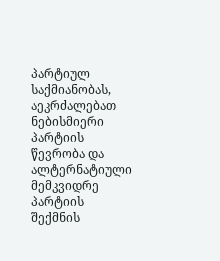პარტიულ საქმიანობას, აეკრძალებათ ნებისმიერი პარტიის წევრობა და ალტერნატიული მემკვიდრე პარტიის შექმნის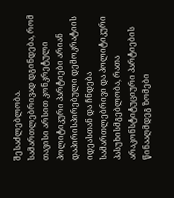შესაძლებლობა.
სამართლებრივად დგინდება, რომ თავისი არსით კონკრეტული პოლიტიკური პარტიები არიან დაპირისპირებული დემოკრატიის იდეასთან და ჩნდება სამართლებრივი და პოლიტიკური პასუხისმგებლობა, რათა არაკონსტიტუციური პარტიების წინააღმდეგ ზომები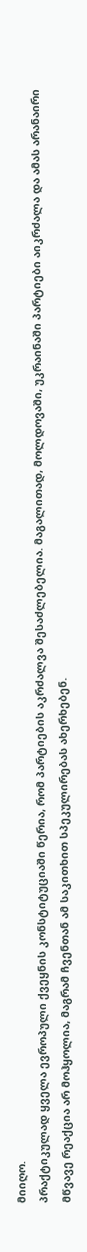მიიღო.
პრაქტიკულად ყველა ევროპული ქვეყნის კონსტიტუციაში წერია, რომ პარტიების აკრძალვა შესაძლებელია. მაგალითად, მოლდოვაში, უკრაინაში პარტიები აიკრძალა და ამას არანაირი მწვავე რეაქცია არ მოჰყოლია, მაგრამ ჩვენთან ამ საკითხით სპეკულირებას ახერხებენ.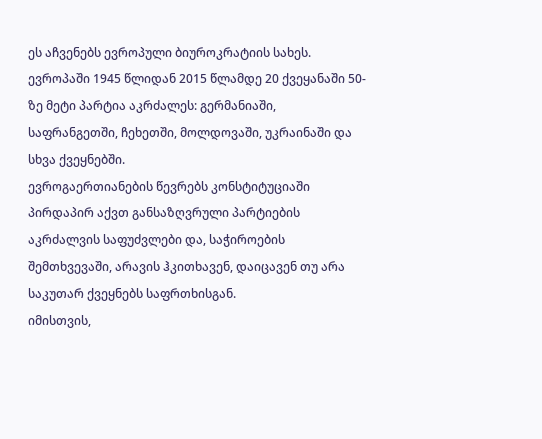ეს აჩვენებს ევროპული ბიუროკრატიის სახეს.
ევროპაში 1945 წლიდან 2015 წლამდე 20 ქვეყანაში 50-ზე მეტი პარტია აკრძალეს: გერმანიაში, საფრანგეთში, ჩეხეთში, მოლდოვაში, უკრაინაში და სხვა ქვეყნებში.
ევროგაერთიანების წევრებს კონსტიტუციაში პირდაპირ აქვთ განსაზღვრული პარტიების აკრძალვის საფუძვლები და, საჭიროების შემთხვევაში, არავის ჰკითხავენ, დაიცავენ თუ არა საკუთარ ქვეყნებს საფრთხისგან.
იმისთვის,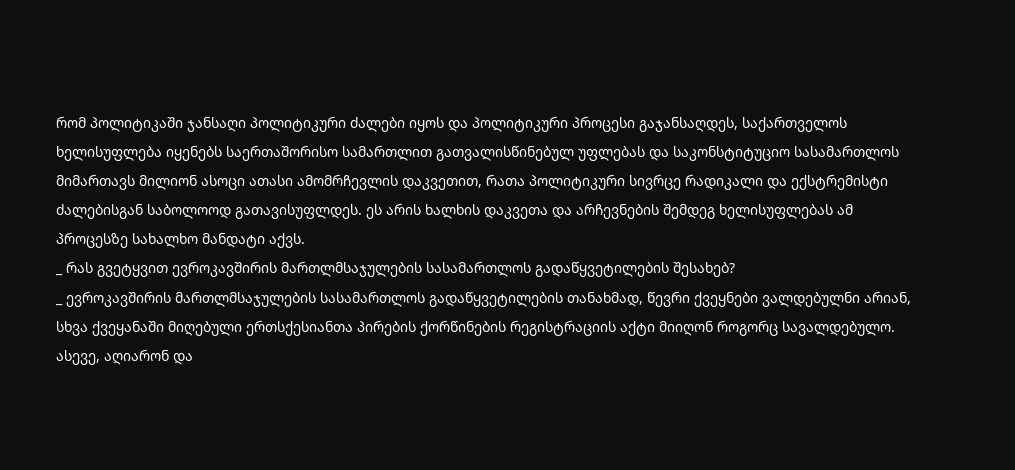რომ პოლიტიკაში ჯანსაღი პოლიტიკური ძალები იყოს და პოლიტიკური პროცესი გაჯანსაღდეს, საქართველოს ხელისუფლება იყენებს საერთაშორისო სამართლით გათვალისწინებულ უფლებას და საკონსტიტუციო სასამართლოს მიმართავს მილიონ ასოცი ათასი ამომრჩევლის დაკვეთით, რათა პოლიტიკური სივრცე რადიკალი და ექსტრემისტი ძალებისგან საბოლოოდ გათავისუფლდეს. ეს არის ხალხის დაკვეთა და არჩევნების შემდეგ ხელისუფლებას ამ პროცესზე სახალხო მანდატი აქვს.
_ რას გვეტყვით ევროკავშირის მართლმსაჯულების სასამართლოს გადაწყვეტილების შესახებ?
_ ევროკავშირის მართლმსაჯულების სასამართლოს გადაწყვეტილების თანახმად, წევრი ქვეყნები ვალდებულნი არიან, სხვა ქვეყანაში მიღებული ერთსქესიანთა პირების ქორწინების რეგისტრაციის აქტი მიიღონ როგორც სავალდებულო. ასევე, აღიარონ და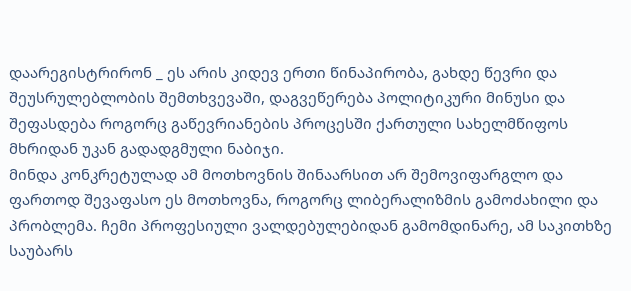დაარეგისტრირონ _ ეს არის კიდევ ერთი წინაპირობა, გახდე წევრი და შეუსრულებლობის შემთხვევაში, დაგვეწერება პოლიტიკური მინუსი და შეფასდება როგორც გაწევრიანების პროცესში ქართული სახელმწიფოს მხრიდან უკან გადადგმული ნაბიჯი.
მინდა კონკრეტულად ამ მოთხოვნის შინაარსით არ შემოვიფარგლო და ფართოდ შევაფასო ეს მოთხოვნა, როგორც ლიბერალიზმის გამოძახილი და პრობლემა. ჩემი პროფესიული ვალდებულებიდან გამომდინარე, ამ საკითხზე საუბარს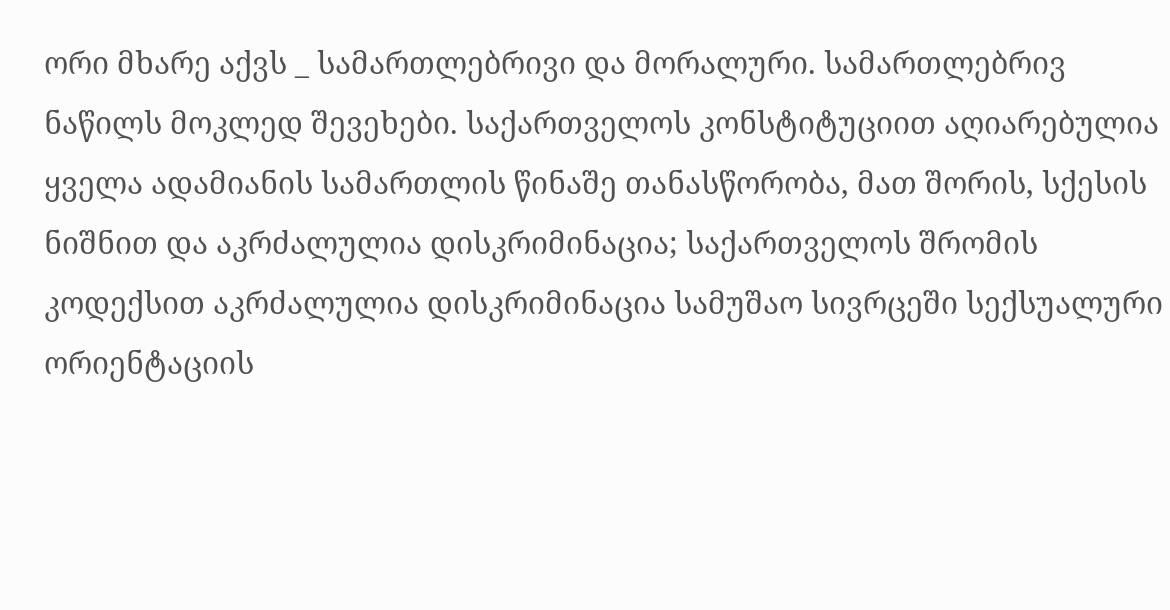ორი მხარე აქვს _ სამართლებრივი და მორალური. სამართლებრივ ნაწილს მოკლედ შევეხები. საქართველოს კონსტიტუციით აღიარებულია ყველა ადამიანის სამართლის წინაშე თანასწორობა, მათ შორის, სქესის ნიშნით და აკრძალულია დისკრიმინაცია; საქართველოს შრომის კოდექსით აკრძალულია დისკრიმინაცია სამუშაო სივრცეში სექსუალური ორიენტაციის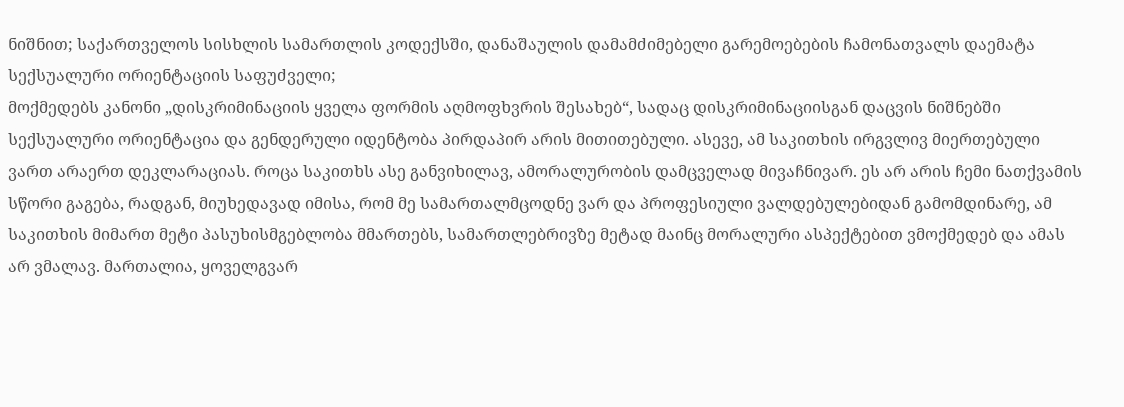ნიშნით; საქართველოს სისხლის სამართლის კოდექსში, დანაშაულის დამამძიმებელი გარემოებების ჩამონათვალს დაემატა სექსუალური ორიენტაციის საფუძველი;
მოქმედებს კანონი „დისკრიმინაციის ყველა ფორმის აღმოფხვრის შესახებ“, სადაც დისკრიმინაციისგან დაცვის ნიშნებში სექსუალური ორიენტაცია და გენდერული იდენტობა პირდაპირ არის მითითებული. ასევე, ამ საკითხის ირგვლივ მიერთებული ვართ არაერთ დეკლარაციას. როცა საკითხს ასე განვიხილავ, ამორალურობის დამცველად მივაჩნივარ. ეს არ არის ჩემი ნათქვამის სწორი გაგება, რადგან, მიუხედავად იმისა, რომ მე სამართალმცოდნე ვარ და პროფესიული ვალდებულებიდან გამომდინარე, ამ საკითხის მიმართ მეტი პასუხისმგებლობა მმართებს, სამართლებრივზე მეტად მაინც მორალური ასპექტებით ვმოქმედებ და ამას არ ვმალავ. მართალია, ყოველგვარ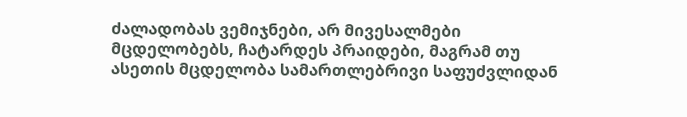ძალადობას ვემიჯნები, არ მივესალმები მცდელობებს, ჩატარდეს პრაიდები, მაგრამ თუ ასეთის მცდელობა სამართლებრივი საფუძვლიდან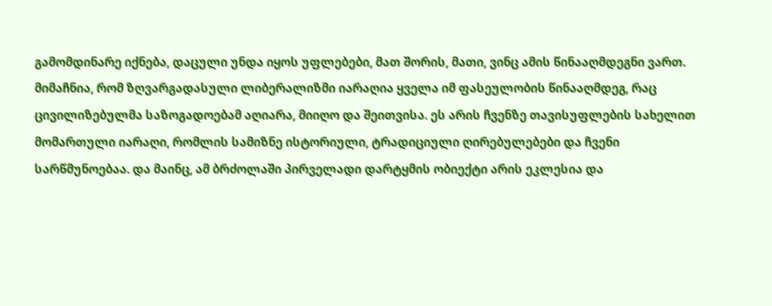გამომდინარე იქნება, დაცული უნდა იყოს უფლებები, მათ შორის, მათი, ვინც ამის წინააღმდეგნი ვართ. მიმაჩნია, რომ ზღვარგადასული ლიბერალიზმი იარაღია ყველა იმ ფასეულობის წინააღმდეგ, რაც ცივილიზებულმა საზოგადოებამ აღიარა, მიიღო და შეითვისა. ეს არის ჩვენზე თავისუფლების სახელით მომართული იარაღი, რომლის სამიზნე ისტორიული, ტრადიციული ღირებულებები და ჩვენი სარწმუნოებაა. და მაინც, ამ ბრძოლაში პირველადი დარტყმის ობიექტი არის ეკლესია და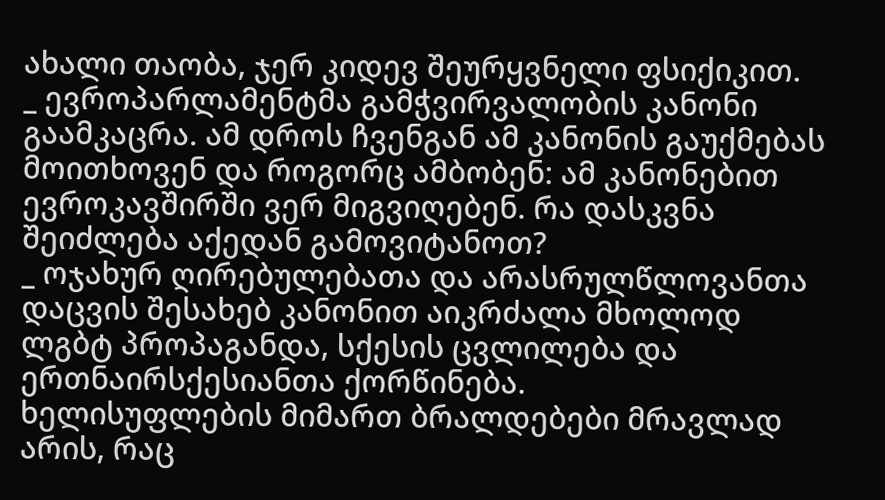ახალი თაობა, ჯერ კიდევ შეურყვნელი ფსიქიკით.
_ ევროპარლამენტმა გამჭვირვალობის კანონი გაამკაცრა. ამ დროს ჩვენგან ამ კანონის გაუქმებას მოითხოვენ და როგორც ამბობენ: ამ კანონებით ევროკავშირში ვერ მიგვიღებენ. რა დასკვნა შეიძლება აქედან გამოვიტანოთ?
_ ოჯახურ ღირებულებათა და არასრულწლოვანთა დაცვის შესახებ კანონით აიკრძალა მხოლოდ ლგბტ პროპაგანდა, სქესის ცვლილება და ერთნაირსქესიანთა ქორწინება.
ხელისუფლების მიმართ ბრალდებები მრავლად არის, რაც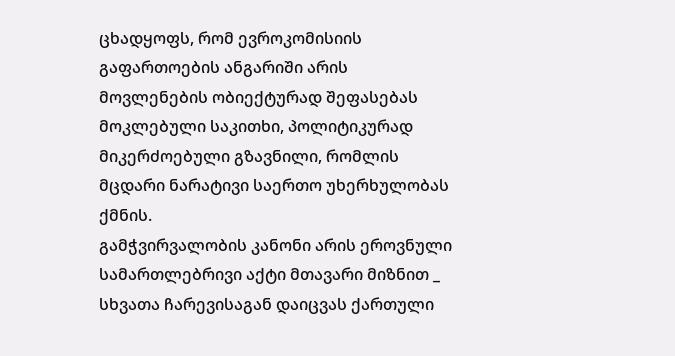ცხადყოფს, რომ ევროკომისიის გაფართოების ანგარიში არის მოვლენების ობიექტურად შეფასებას მოკლებული საკითხი, პოლიტიკურად მიკერძოებული გზავნილი, რომლის მცდარი ნარატივი საერთო უხერხულობას ქმნის.
გამჭვირვალობის კანონი არის ეროვნული სამართლებრივი აქტი მთავარი მიზნით _ სხვათა ჩარევისაგან დაიცვას ქართული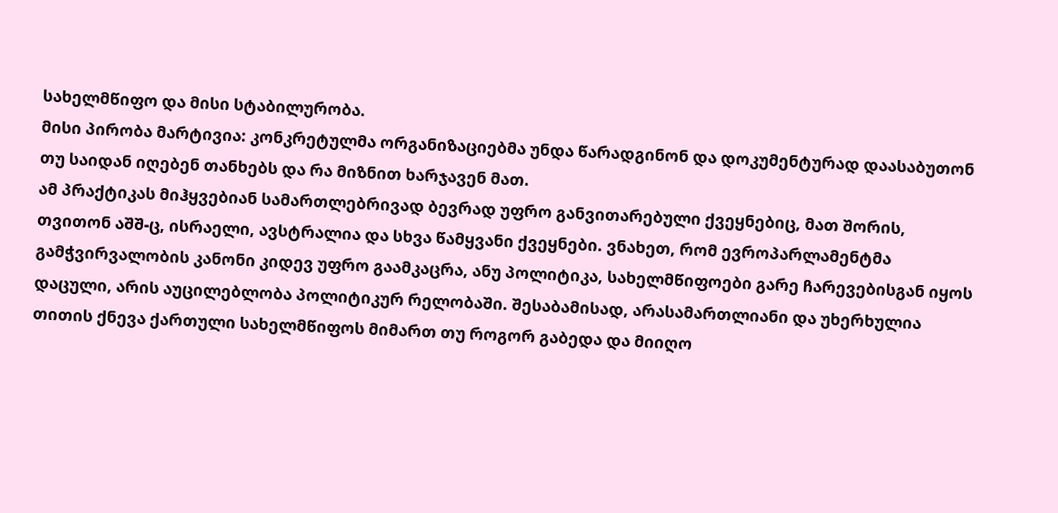სახელმწიფო და მისი სტაბილურობა.
მისი პირობა მარტივია: კონკრეტულმა ორგანიზაციებმა უნდა წარადგინონ და დოკუმენტურად დაასაბუთონ თუ საიდან იღებენ თანხებს და რა მიზნით ხარჯავენ მათ.
ამ პრაქტიკას მიჰყვებიან სამართლებრივად ბევრად უფრო განვითარებული ქვეყნებიც, მათ შორის, თვითონ აშშ-ც, ისრაელი, ავსტრალია და სხვა წამყვანი ქვეყნები. ვნახეთ, რომ ევროპარლამენტმა გამჭვირვალობის კანონი კიდევ უფრო გაამკაცრა, ანუ პოლიტიკა, სახელმწიფოები გარე ჩარევებისგან იყოს დაცული, არის აუცილებლობა პოლიტიკურ რელობაში. შესაბამისად, არასამართლიანი და უხერხულია თითის ქნევა ქართული სახელმწიფოს მიმართ თუ როგორ გაბედა და მიიღო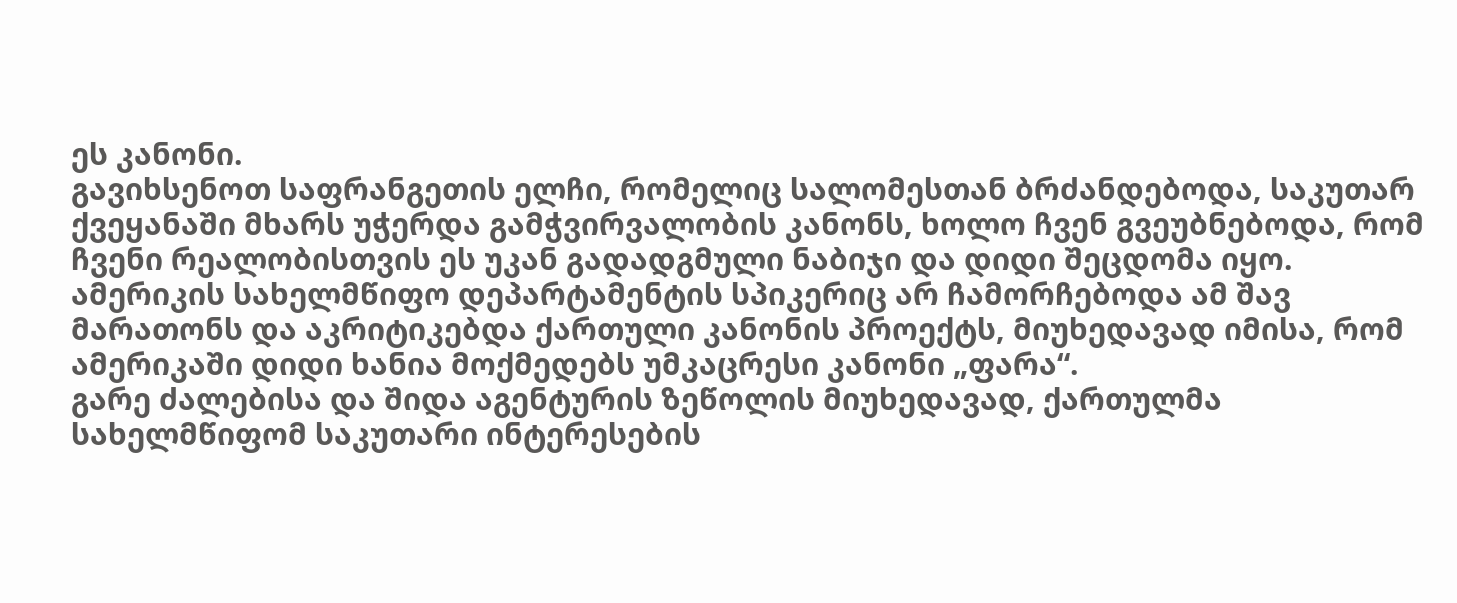ეს კანონი.
გავიხსენოთ საფრანგეთის ელჩი, რომელიც სალომესთან ბრძანდებოდა, საკუთარ ქვეყანაში მხარს უჭერდა გამჭვირვალობის კანონს, ხოლო ჩვენ გვეუბნებოდა, რომ ჩვენი რეალობისთვის ეს უკან გადადგმული ნაბიჯი და დიდი შეცდომა იყო.
ამერიკის სახელმწიფო დეპარტამენტის სპიკერიც არ ჩამორჩებოდა ამ შავ მარათონს და აკრიტიკებდა ქართული კანონის პროექტს, მიუხედავად იმისა, რომ ამერიკაში დიდი ხანია მოქმედებს უმკაცრესი კანონი „ფარა“.
გარე ძალებისა და შიდა აგენტურის ზეწოლის მიუხედავად, ქართულმა სახელმწიფომ საკუთარი ინტერესების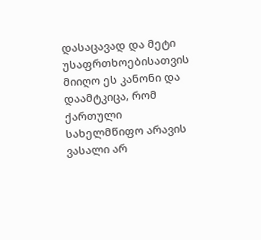დასაცავად და მეტი უსაფრთხოებისათვის მიიღო ეს კანონი და დაამტკიცა, რომ ქართული სახელმწიფო არავის ვასალი არ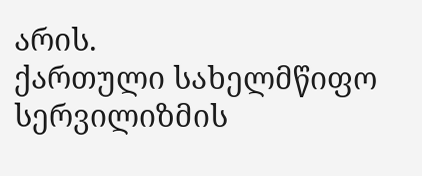არის.
ქართული სახელმწიფო სერვილიზმის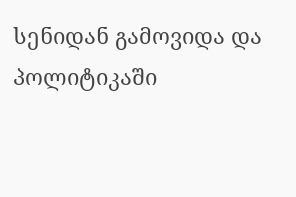სენიდან გამოვიდა და პოლიტიკაში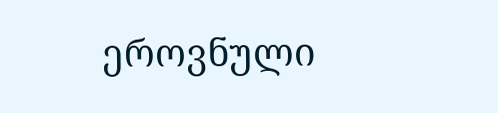ეროვნული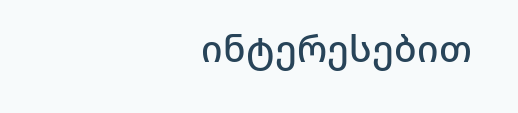ინტერესებით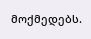მოქმედებს.